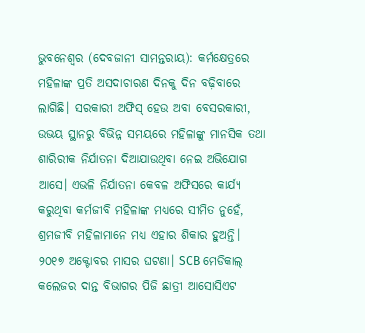ଭୁବନେଶ୍ୱର (ଦେବଜାନୀ ସାମନ୍ତରାୟ): କର୍ମକ୍ଷେତ୍ରରେ ମହିଳାଙ୍କ ପ୍ରତି ଅସଦାଚାରଣ ଦିନକୁ ଦିନ ବଢ଼ିବାରେ ଲାଗିଛି। ସରକାରୀ ଅଫିସ୍ ହେଉ ଅବା ବେସରକାରୀ, ଉଭୟ ସ୍ଥାନରୁ ବିଭିନ୍ନ ସମୟରେ ମହିଳାଙ୍କୁ ମାନସିକ ତଥା ଶାରିରୀକ ନିର୍ଯାତନା ଦିଆଯାଉଥିବା ନେଇ ଅଭିଯୋଗ ଆସେ। ଏଭଳି ନିର୍ଯାତନା କେବଳ ଅଫିସରେ କାର୍ଯ୍ୟ କରୁଥିବା କର୍ମଜୀବି ମହିଳାଙ୍କ ମଧ୍ୟରେ ସୀମିତ ନୁହେଁ, ଶ୍ରମଜୀବି ମହିଳାମାନେ ମଧ୍ୟ ଏହାର ଶିକାର ହୁଅନ୍ତି।
୨୦୧୭ ଅକ୍ଟୋବର ମାସର ଘଟଣା। SCB ମେଡିକାଲ୍ କଲେଜର ଦାନ୍ତ ବିଭାଗର ପିଜି ଛାତ୍ରୀ ଆସୋସିଏଟ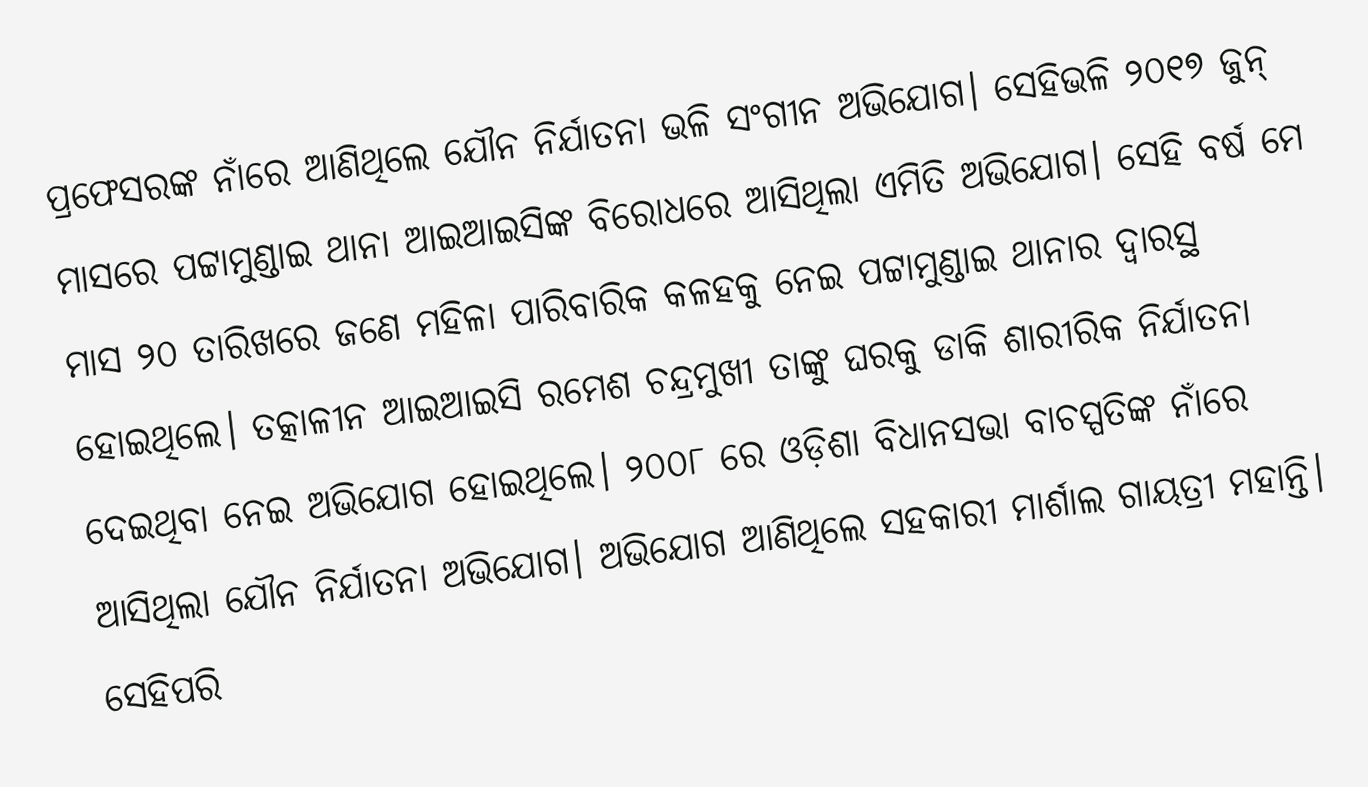ପ୍ରଫେସରଙ୍କ ନାଁରେ ଆଣିଥିଲେ ଯୌନ ନିର୍ଯାତନା ଭଳି ସଂଗୀନ ଅଭିଯୋଗ। ସେହିଭଳି ୨୦୧୭ ଜୁନ୍ ମାସରେ ପଟ୍ଟାମୁଣ୍ଡାଇ ଥାନା ଆଇଆଇସିଙ୍କ ବିରୋଧରେ ଆସିଥିଲା ଏମିତି ଅଭିଯୋଗ। ସେହି ବର୍ଷ ମେ ମାସ ୨୦ ତାରିଖରେ ଜଣେ ମହିଳା ପାରିବାରିକ କଳହକୁ ନେଇ ପଟ୍ଟାମୁଣ୍ଡାଇ ଥାନାର ଦ୍ୱାରସ୍ଥ ହୋଇଥିଲେ। ତତ୍କାଳୀନ ଆଇଆଇସି ରମେଶ ଚନ୍ଦ୍ରମୁଖୀ ତାଙ୍କୁ ଘରକୁ ଡାକି ଶାରୀରିକ ନିର୍ଯାତନା ଦେଇଥିବା ନେଇ ଅଭିଯୋଗ ହୋଇଥିଲେ। ୨୦୦୮ ରେ ଓଡ଼ିଶା ବିଧାନସଭା ବାଚସ୍ପତିଙ୍କ ନାଁରେ ଆସିଥିଲା ଯୌନ ନିର୍ଯାତନା ଅଭିଯୋଗ। ଅଭିଯୋଗ ଆଣିଥିଲେ ସହକାରୀ ମାର୍ଶାଲ ଗାୟତ୍ରୀ ମହାନ୍ତି। ସେହିପରି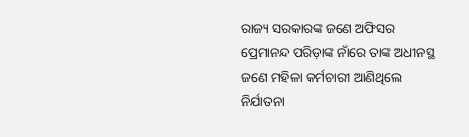ରାଜ୍ୟ ସରକାରଙ୍କ ଜଣେ ଅଫିସର ପ୍ରେମାନନ୍ଦ ପରିଡ଼ାଙ୍କ ନାଁରେ ତାଙ୍କ ଅଧୀନସ୍ଥ ଜଣେ ମହିଳା କର୍ମଚାରୀ ଆଣିଥିଲେ ନିର୍ଯାତନା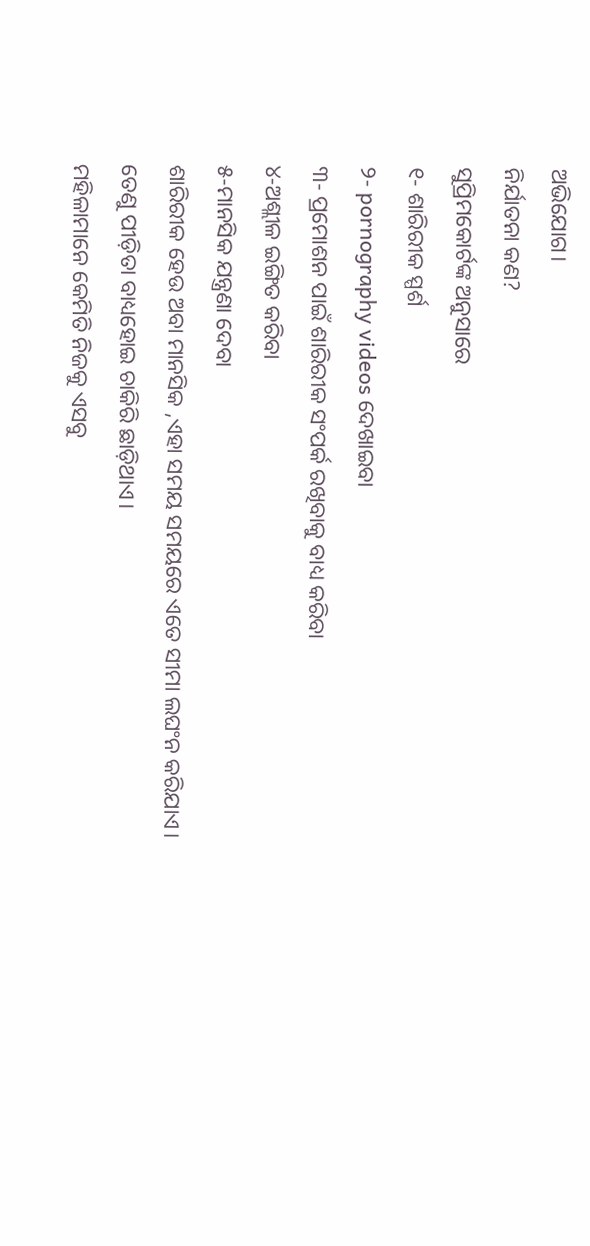ଅଭିଯୋଗ।
ନିର୍ଯାତନା କଣ?
ସୁପ୍ରିମକୋର୍ଟଙ୍କ ଅନୁସାରେ
୧- ଶାରିରୀକ ସ୍ପର୍ଶ
୨- pornography videos ଦେଖାଇବା
୩- ପ୍ରମୋଶନ ପାଇଁ ଶାରିରୀକ ସଂପର୍କ ରଖିବାକୁ ବାଧ୍ୟ କରିବା
୪-ଅଶ୍ଲୀଳ ଇଙ୍ଗିତ କରିବା
୫-ମାନସିକ ଯନ୍ତ୍ରଣା ଦେବା
ଶାରିରୀକ ହେଉ ଅବା ମାନସିକ ,ଏହା ସମୟ ସମୟରେ ଏତେ ସୀମା ଲଘଂନ କରିଯାଏ। ତେଣୁ ପୀଡ଼ିତା ବାଧ୍ୟହୋଇ ଚାକିରି ଛାଡ଼ିଥାଏ।
ମହିଳାମାନେ କେମିତି ନିଜକୁ ଏସବୁ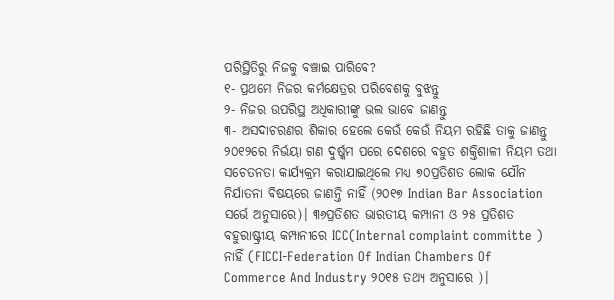ପରିସ୍ଥିତିରୁ ନିଜକୁ ବଞ୍ଚାଇ ପାରିବେ?
୧- ପ୍ରଥମେ ନିଜର କର୍ମକ୍ଷେତ୍ରର ପରିବେଶକୁ ବୁଝନ୍ତୁ
୨- ନିଜର ଉପରିସ୍ଥ ଅଧିକାରୀଙ୍କୁ ଭଲ ଭାବେ ଜାଣନ୍ତୁ
୩- ଅସଦାଚରଣର ଶିକାର ହେଲେ କେଉଁ କେଉଁ ନିୟମ ରହିଛି ତାକୁ ଜାଣନ୍ତୁ
୨୦୧୨ରେ ନିର୍ଭୟା ଗଣ ଦୁର୍ଷ୍କମ ପରେ ଦେଶରେ ବହୁତ ଶକ୍ତିଶାଳୀ ନିୟମ ତଥା ସଚେତନତା କାର୍ଯ୍ୟକ୍ରମ କରାଯାଇଥିଲେ ମଧ୍ୟ ୭୦ପ୍ରତିଶତ ଲୋକ ଯୌନ ନିର୍ଯାତନା ବିଷୟରେ ଜାଣନ୍ତି ନାହିଁ (୨୦୧୭ Indian Bar Association ସର୍ଭେ ଅନୁସାରେ)। ୩୬ପ୍ରତିଶତ ଭାରତୀୟ କମ୍ପାନୀ ଓ ୨୫ ପ୍ରତିଶତ ବହୁରାଷ୍ଟ୍ରୀୟ କମ୍ପାନୀରେ ICC(Internal complaint committe ) ନାହିଁ (FICCI-Federation Of Indian Chambers Of Commerce And Industry ୨୦୧୫ ତଥ୍ୟ ଅନୁସାରେ )।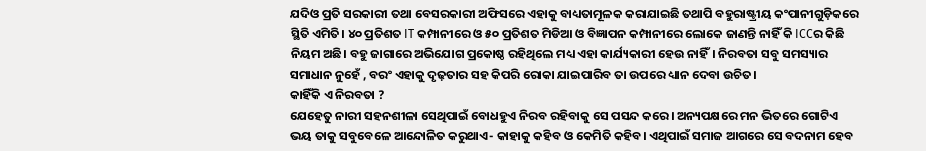ଯଦିଓ ପ୍ରତି ସରକାରୀ ତଥା ବେସରକାରୀ ଅଫିସରେ ଏହାକୁ ବାଧ୍ୟତାମୂଳକ କରାଯାଇଛି ତଥାପି ବହୁରାଷ୍ଟ୍ରୀୟ କଂପାନୀଗୁଡ଼ିକରେ ସ୍ଥିତି ଏମିତି। ୪୦ ପ୍ରତିଶତ IT କମ୍ପାନୀରେ ଓ ୫୦ ପ୍ରତିଶତ ମିଡିଆ ଓ ବିଜ୍ଞାପନ କମ୍ପାନୀରେ ଲୋକେ ଜାଣନ୍ତି ନାହିଁ କି ICCର କିଛି ନିୟମ ଅଛି। ବହୁ ଜାଗାରେ ଅଭିଯୋଗ ପ୍ରକୋଷ୍ଠ ରହିଥିଲେ ମଧ୍ୟ ଏହା କାର୍ଯ୍ୟକାରୀ ହେଉ ନାହିଁ। ନିରବତା ସବୁ ସମସ୍ୟାର ସମାଧାନ ନୁହେଁ , ବରଂ ଏହାକୁ ଦୃଢ଼ତାର ସହ କିପରି ରୋକା ଯାଇପାରିବ ତା ଉପରେ ଧ୍ୟାନ ଦେବା ଉଚିତ।
କାହିଁକି ଏ ନିରବତା ?
ଯେହେତୁ ନାରୀ ସହନଶୀଳା ସେଥିପାଇଁ ବୋଧହୁଏ ନିରବ ରହିବାକୁ ସେ ପସନ୍ଦ କରେ। ଅନ୍ୟପକ୍ଷରେ ମନ ଭିତରେ ଗୋଟିଏ ଭୟ ତାକୁ ସବୁବେଳେ ଆନ୍ଦୋଳିତ କରୁଥାଏ- କାହାକୁ କହିବ ଓ କେମିତି କହିବ। ଏଥିପାଇଁ ସମାଜ ଆଗରେ ସେ ବଦନାମ ହେବ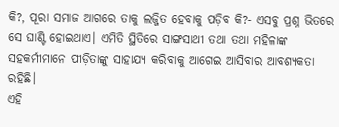କି?, ପୂରା ସମାଜ ଆଗରେ ତାକୁ ଲଜ୍ଜିତ ହେବାକୁ ପଡ଼ିବ କି?- ଏସବୁ ପ୍ରଶ୍ନ ଭିତରେ ସେ ଘାଣ୍ଟି ହୋଇଥାଏ। ଏମିତି ସ୍ଥିତିରେ ସାଙ୍ଗସାଥୀ ତଥା ତଥା ମହିଳାଙ୍କ ସହକର୍ମୀମାନେ ପୀଡ଼ିତାଙ୍କୁ ସାହାଯ୍ୟ କରିବାକୁ ଆଗେଇ ଆସିବାର ଆବଶ୍ୟକତା ରହିଛି।
ଏହି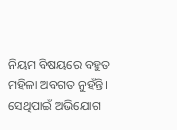ନିୟମ ବିଷୟରେ ବହୁତ ମହିଳା ଅବଗତ ନୁହଁନ୍ତି। ସେଥିପାଇଁ ଅଭିଯୋଗ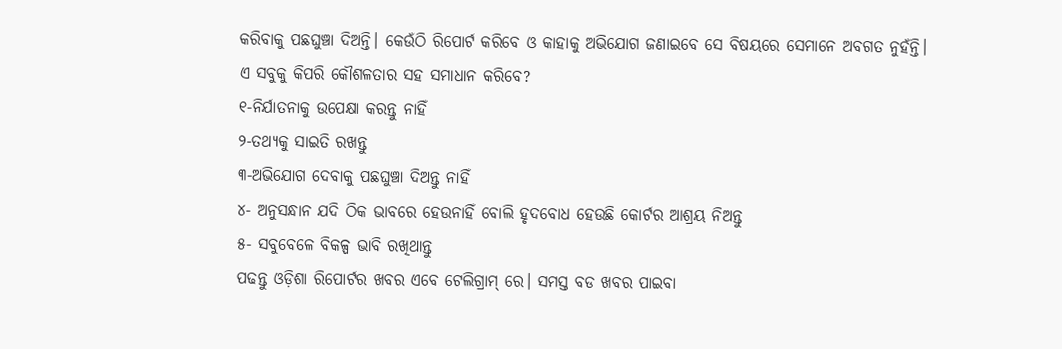କରିବାକୁ ପଛଘୁଞ୍ଚା ଦିଅନ୍ତି। କେଉଁଠି ରିପୋର୍ଟ କରିବେ ଓ କାହାକୁ ଅଭିଯୋଗ ଜଣାଇବେ ସେ ବିଷୟରେ ସେମାନେ ଅବଗତ ନୁହଁନ୍ତି।
ଏ ସବୁକୁ କିପରି କୌଶଳତାର ସହ ସମାଧାନ କରିବେ?
୧-ନିର୍ଯାତନାକୁ ଉପେକ୍ଷା କରନ୍ତୁ ନାହିଁ
୨-ତଥ୍ୟକୁ ସାଇତି ରଖନ୍ତୁ
୩-ଅଭିଯୋଗ ଦେବାକୁ ପଛଘୁଞ୍ଚା ଦିଅନ୍ତୁ ନାହିଁ
୪- ଅନୁସନ୍ଧାନ ଯଦି ଠିକ ଭାବରେ ହେଉନାହିଁ ବୋଲି ହୃଦବୋଧ ହେଉଛି କୋର୍ଟର ଆଶ୍ରୟ ନିଅନ୍ତୁ
୫- ସବୁବେଳେ ବିକଳ୍ପ ଭାବି ରଖିଥାନ୍ତୁ
ପଢନ୍ତୁ ଓଡ଼ିଶା ରିପୋର୍ଟର ଖବର ଏବେ ଟେଲିଗ୍ରାମ୍ ରେ। ସମସ୍ତ ବଡ ଖବର ପାଇବା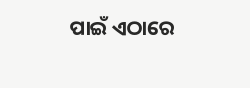ପାଇଁ ଏଠାରେ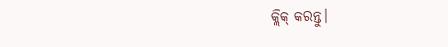କ୍ଲିକ୍ କରନ୍ତୁ।